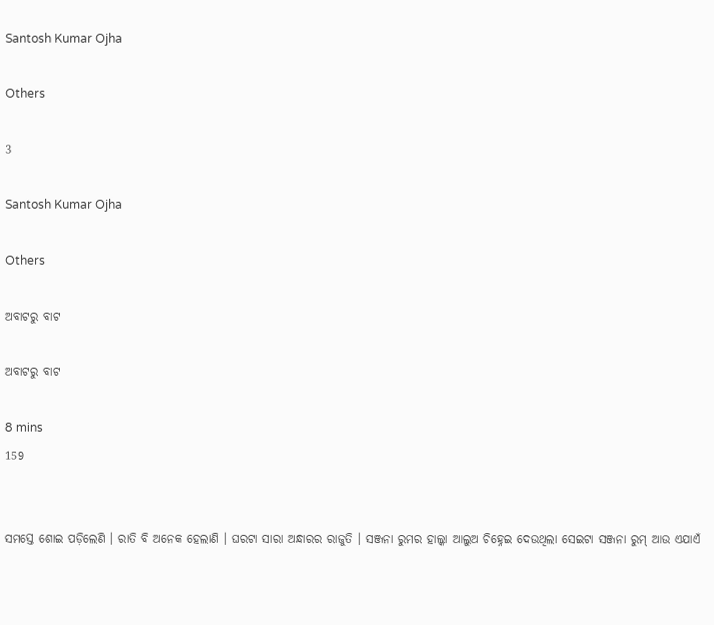Santosh Kumar Ojha

Others

3

Santosh Kumar Ojha

Others

ଅବାଟରୁ ବାଟ

ଅବାଟରୁ ବାଟ

8 mins
159


ସମସ୍ତେ ଶୋଇ ପଡ଼ିଲେଣି । ରାତି ବି ଅନେକ ହେଲାଣି । ଘରଟା ସାରା ଅନ୍ଧାରର ରାଜୁତି । ସଞ୍ଜନା ରୁମର ହାଲ୍କା ଆଲୁଅ ଚିହ୍ନେଇ ଦେଉଥିଲା ସେଇଟା ସଞ୍ଜନା ରୁମ୍ ଆଉ ଏଯାଏଁ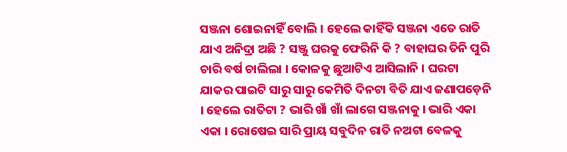ସଞ୍ଜନା ଶୋଇନାହିଁ ବୋଲି । ହେଲେ କାହିଁକି ସଞ୍ଜନା ଏତେ ରାତି ଯାଏ ଅନିଦ୍ରା ଅଛି ? ସଞ୍ଜୁ ଘରକୁ ଫେରିନି କି ? ବାହାଘର ତିନି ପୁରି ଚାରି ବର୍ଷ ଚାଲିଲା । କୋଳକୁ ଛୁଆଟିଏ ଆସିଲାନି । ଘରଟା ଯାକର ପାଇଟି ସାରୁ ସାରୁ କେମିତି ଦିନଟା ବିତି ଯାଏ ଜଣାପଡ଼େନି । ହେଲେ ରାତିଟା ? ଭାରି ଖାଁ ଖାଁ ଲାଗେ ସଞ୍ଜନାକୁ । ଭାରି ଏକା ଏକା । ରୋଷେଇ ସାରି ପ୍ରାୟ ସବୁଦିନ ରାତି ନଅଟା ବେଳକୁ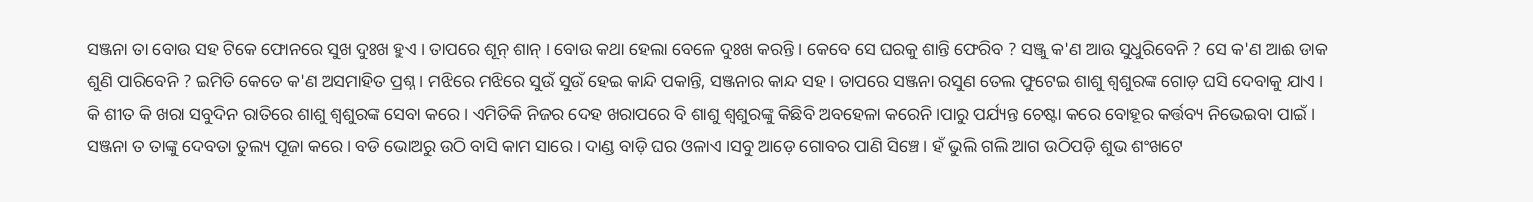ସଞ୍ଜନା ତା ବୋଉ ସହ ଟିକେ ଫୋନରେ ସୁଖ ଦୁଃଖ ହୁଏ । ତାପରେ ଶୂନ୍ ଶାନ୍ । ବୋଉ କଥା ହେଲା ବେଳେ ଦୁଃଖ କରନ୍ତି । କେବେ ସେ ଘରକୁ ଶାନ୍ତି ଫେରିବ ? ସଞ୍ଜୁ କ'ଣ ଆଉ ସୁଧୁରିବେନି ? ସେ କ'ଣ ଆଈ ଡାକ ଶୁଣି ପାରିବେନି ? ଇମିତି କେତେ କ'ଣ ଅସମାହିତ ପ୍ରଶ୍ନ । ମଝିରେ ମଝିରେ ସୁଉଁ ସୁଉଁ ହେଇ କାନ୍ଦି ପକାନ୍ତି, ସଞ୍ଜନାର କାନ୍ଦ ସହ । ତାପରେ ସଞ୍ଜନା ରସୁଣ ତେଲ ଫୁଟେଇ ଶାଶୁ ଶ୍ୱଶୁରଙ୍କ ଗୋଡ଼ ଘସି ଦେବାକୁ ଯାଏ । କି ଶୀତ କି ଖରା ସବୁଦିନ ରାତିରେ ଶାଶୁ ଶ୍ୱଶୁରଙ୍କ ସେବା କରେ । ଏମିତିକି ନିଜର ଦେହ ଖରାପରେ ବି ଶାଶୁ ଶ୍ୱଶୁରଙ୍କୁ କିଛିବି ଅବହେଳା କରେନି ।ପାରୁ ପର୍ଯ୍ୟନ୍ତ ଚେଷ୍ଟା କରେ ବୋହୂର କର୍ତ୍ତବ୍ୟ ନିଭେଇବା ପାଇଁ । ସଞ୍ଜନା ତ ତାଙ୍କୁ ଦେବତା ତୁଲ୍ୟ ପୂଜା କରେ । ବଡି ଭୋଅରୁ ଉଠି ବାସି କାମ ସାରେ । ଦାଣ୍ଡ ବାଡ଼ି ଘର ଓଳାଏ ।ସବୁ ଆଡ଼େ ଗୋବର ପାଣି ସିଞ୍ଚେ । ହଁ ଭୁଲି ଗଲି ଆଗ ଉଠିପଡ଼ି ଶୁଭ ଶଂଖଟେ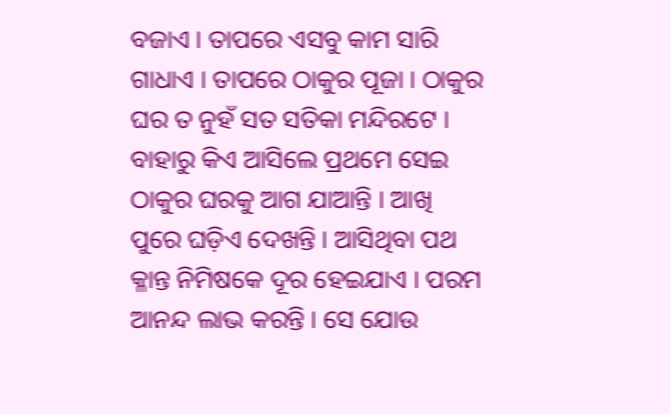ବଜାଏ । ତାପରେ ଏସବୁ କାମ ସାରି ଗାଧାଏ । ତାପରେ ଠାକୁର ପୂଜା । ଠାକୁର ଘର ତ ନୁହଁ ସତ ସତିକା ମନ୍ଦିରଟେ । ବାହାରୁ କିଏ ଆସିଲେ ପ୍ରଥମେ ସେଇ ଠାକୁର ଘରକୁ ଆଗ ଯାଆନ୍ତି । ଆଖି ପୁରେ ଘଡ଼ିଏ ଦେଖନ୍ତି । ଆସିଥିବା ପଥ କ୍ଳାନ୍ତ ନିମିଷକେ ଦୂର ହେଇଯାଏ । ପରମ ଆନନ୍ଦ ଲାଭ କରନ୍ତି । ସେ ଯୋଉ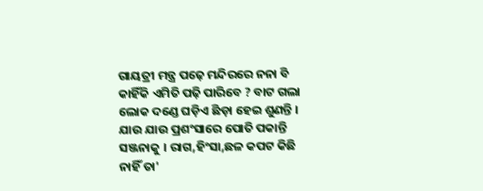ଗାୟତ୍ରୀ ମନ୍ତ୍ର ପଢ଼େ ମନ୍ଦିରରେ ନନା ବି କାହିଁକି ଏମିତି ପଢ଼ି ପାରିବେ ? ବାଟ ଗଲା ଲୋକ ଦଣ୍ଡେ ଘଡ଼ିଏ ଛିଡ଼ା ହେଇ ଶୁଣନ୍ତି । ଯାଉ ଯାଉ ପ୍ରଶଂସାରେ ପୋତି ପକାନ୍ତି ସଞ୍ଜନାକୁ । ରାଗ,ହିଂସା,ଛଳ କପଟ କିଛି ନାହିଁ ତା'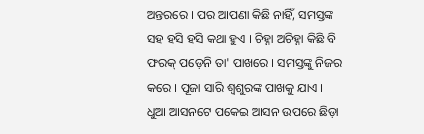ଅନ୍ତରରେ । ପର ଆପଣା କିଛି ନାହିଁ, ସମସ୍ତଙ୍କ ସହ ହସି ହସି କଥା ହୁଏ । ଚିହ୍ନା ଅଚିହ୍ନା କିଛି ବି ଫରକ୍ ପଡ଼େନି ତା' ପାଖରେ । ସମସ୍ତଙ୍କୁ ନିଜର କରେ । ପୂଜା ସାରି ଶ୍ୱଶୁରଙ୍କ ପାଖକୁ ଯାଏ । ଧୁଆ ଆସନଟେ ପକେଇ ଆସନ ଉପରେ ଛିଡ଼ା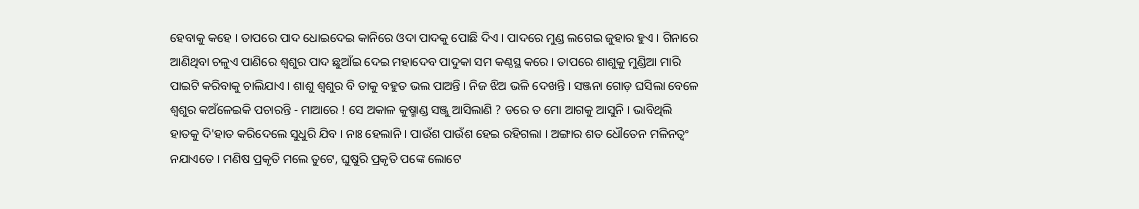ହେବାକୁ କହେ । ତାପରେ ପାଦ ଧୋଇଦେଇ କାନିରେ ଓଦା ପାଦକୁ ପୋଛି ଦିଏ । ପାଦରେ ମୁଣ୍ଡ ଲଗେଇ ଜୁହାର ହୁଏ । ଗିନାରେ ଆଣିଥିବା ଚଳୁଏ ପାଣିରେ ଶ୍ୱଶୁର ପାଦ ଛୁଆଁଇ ଦେଇ ମହାଦେବ ପାଦୁକା ସମ କଣ୍ଠସ୍ଥ କରେ । ତାପରେ ଶାଶୁକୁ ମୁଣ୍ଡିଆ ମାରି ପାଇଟି କରିବାକୁ ଚାଲିଯାଏ । ଶାଶୁ ଶ୍ୱଶୁର ବି ତାକୁ ବହୁତ ଭଲ ପାଅନ୍ତି । ନିଜ ଝିଅ ଭଳି ଦେଖନ୍ତି । ସଞ୍ଜନା ଗୋଡ଼ ଘସିଲା ବେଳେ ଶ୍ୱଶୁର କଅଁଳେଇକି ପଚାରନ୍ତି - ମାଆରେ ! ସେ ଅକାଳ କୁଷ୍ମାଣ୍ଡ ସଞ୍ଜୁ ଆସିଲାଣି ? ଡରେ ତ ମୋ ଆଗକୁ ଆସୁନି । ଭାବିଥିଲି ହାତକୁ ଦି'ହାତ କରିଦେଲେ ସୁଧୁରି ଯିବ । ନାଃ ହେଲାନି । ପାଉଁଶ ପାଉଁଶ ହେଇ ରହିଗଲା । ଅଙ୍ଗାର ଶତ ଧୌତେନ ମଳିନତ୍ୱଂ ନଯାଏତେ । ମଣିଷ ପ୍ରକୃତି ମଲେ ତୁଟେ, ଘୁଷୁରି ପ୍ରକୃତି ପଙ୍କେ ଲୋଟେ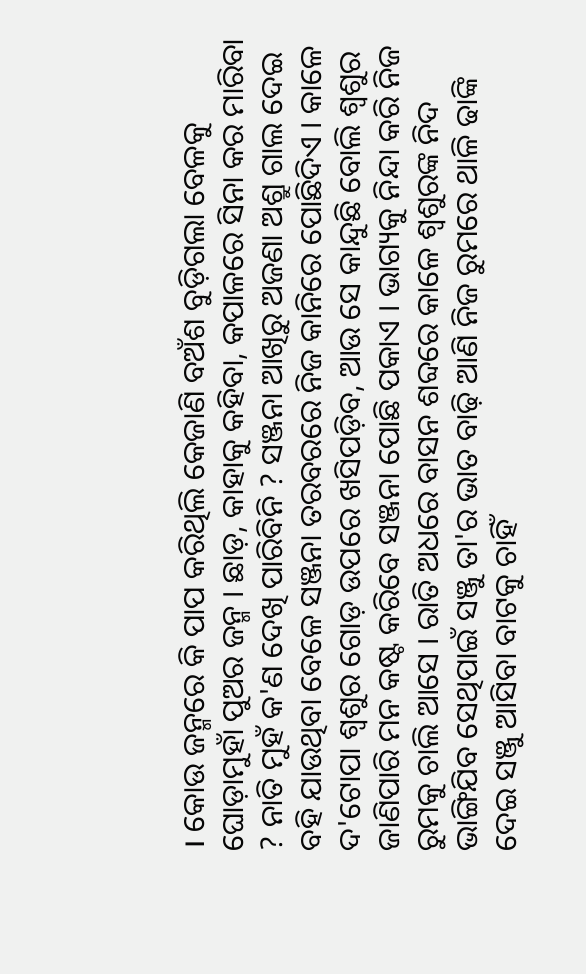। କୋଉ ଜନ୍ମରେ କି ପାପ କରିଥିଲି କେଜାଣି ବଅଁଶ ବୁଡ଼ିଗଲା ବେଳକୁ ଘୋଡ଼ାମୁହାଁ ପୁଅର ଜନ୍ମ । ଛାଡ଼, କାହାକୁ କହିବା, କପାଳରେ ସିନା କର ମାରିବା ? ନାତି ମୁହଁ କ'ଣ ଦେଖି ପାରିବିନି ? ସଞ୍ଜନା ଆଖିରୁ ଅଜଣା ଅଶ୍ରୁ ଗାଲ ଦେଇ ବହି ଯାଉଥିବା ବେଳେ ସଞ୍ଜନା ତରବରରେ ନିଜ କାନିରେ ପୋଛିଦିଏ । କାଳେ ଦ'ଟୋପା ଶ୍ୱଶୁର ଗୋଡ଼ ଉପରେ ଖସିପଡ଼ିବ, ଆଉ ସେ କାନ୍ଦୁଛି ବୋଲି ଶ୍ୱଶୁର ଜାଣିପାରି ମନ କଷ୍ଟ କରିବେ ସଞ୍ଜନା ପୋଛି ପକାଏ । ଭାଗ୍ୟକୁ ନିନ୍ଦା କରି ନିଜ ରୁମକୁ ଚାଲି ଆସେ । ରାତି ଅଧରେ ବାସନ ଶବ୍ଦରେ କାଳେ ଶ୍ୱଶୁରଙ୍କ ନିଦ ଭାଙ୍ଗିଯିବ ସେଥିପାଇଁ ସଞ୍ଜୁ ତା'ର ଭାତ ବାଢ଼ି ଆଣି ନିଜ ରୁମରେ ଥାଳି ଢାଙ୍କି ଦେଇ ସଞ୍ଜୁ ଆସିବା ବାଟକୁ ଚାହିଁ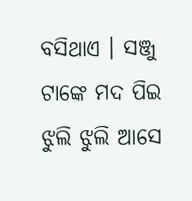ବସିଥାଏ । ସଞ୍ଜୁ ଟାଙ୍କେ ମଦ ପିଇ ଝୁଲି ଝୁଲି ଆସେ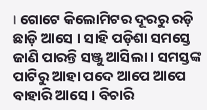। ଗୋଟେ କିଲୋମିଟର ଦୂରରୁ ରଡ଼ି ଛାଡ଼ି ଆସେ । ସାହି ପଡ଼ିଶା ସମସ୍ତେ ଜାଣି ପାରନ୍ତି ସଞ୍ଜୁ ଆସିଲା । ସମସ୍ତଙ୍କ ପାଟିରୁ ଆହା ପଦେ ଆପେ ଆପେ ବାହାରି ଆସେ । ବିଚାରି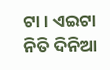ଟା । ଏଇଟା ନିତି ଦିନିଆ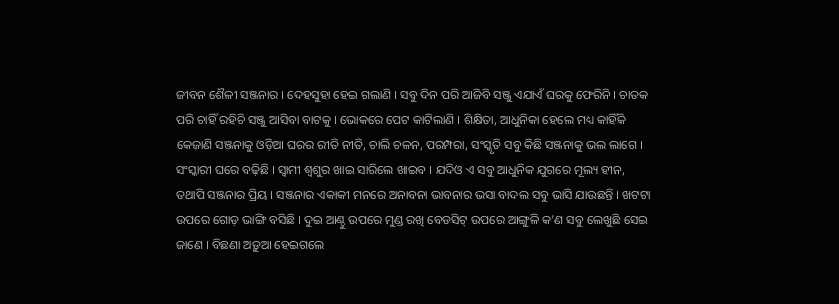ଜୀବନ ଶୈଳୀ ସଞ୍ଜନାର । ଦେହସୁହା ହେଇ ଗଲାଣି । ସବୁ ଦିନ ପରି ଆଜିବି ସଞ୍ଜୁ ଏଯାଏଁ ଘରକୁ ଫେରିନି । ଚାତକ ପରି ଚାହିଁ ରହିଚି ସଞ୍ଜୁ ଆସିବା ବାଟକୁ । ଭୋକରେ ପେଟ କାଟିଲାଣି । ଶିକ୍ଷିତା, ଆଧୁନିକା ହେଲେ ମଧ୍ୟ କାହିଁକି କେଜାଣି ସଞ୍ଜନାକୁ ଓଡ଼ିଆ ଘରର ରୀତି ନୀତି, ଚାଲି ଚଳନ, ପରମ୍ପରା, ସଂସ୍କୃତି ସବୁ କିଛି ସଞ୍ଜନାକୁ ଭଲ ଲାଗେ । ସଂସ୍କାରୀ ଘରେ ବଢ଼ିଛି । ସ୍ୱାମୀ ଶ୍ୱଶୁର ଖାଇ ସାରିଲେ ଖାଇବ । ଯଦିଓ ଏ ସବୁ ଆଧୁନିକ ଯୁଗରେ ମୂଲ୍ୟ ହୀନ, ତଥାପି ସଞ୍ଜନାର ପ୍ରିୟ । ସଞ୍ଜନାର ଏକାକୀ ମନରେ ଅନାବନା ଭାବନାର ଭସା ବାଦଲ ସବୁ ଭାସି ଯାଉଛନ୍ତି । ଖଟଟା ଉପରେ ଗୋଡ଼ ଭାଙ୍ଗି ବସିଛି । ଦୁଇ ଆଣ୍ଠୁ ଉପରେ ମୁଣ୍ଡ ରଖି ବେଡସିଟ୍ ଉପରେ ଆଙ୍ଗୁଳି କ'ଣ ସବୁ ଲେଖୁଛି ସେଇ ଜାଣେ । ବିଛଣା ଅଡ଼ୁଆ ହେଇଗଲେ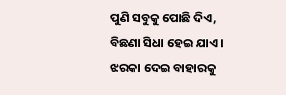ପୁଣି ସବୁକୁ ପୋଛି ଦିଏ, ବିଛଣା ସିଧା ହେଇ ଯାଏ । ଝରକା ଦେଇ ବାହାରକୁ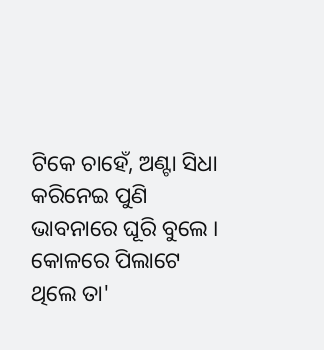ଟିକେ ଚାହେଁ, ଅଣ୍ଟା ସିଧା କରିନେଇ ପୁଣି ଭାବନାରେ ଘୂରି ବୁଲେ । କୋଳରେ ପିଲାଟେ ଥିଲେ ତା'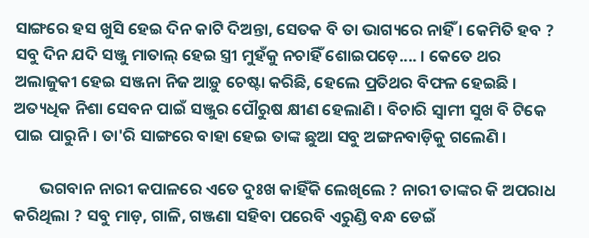ସାଙ୍ଗରେ ହସ ଖୁସି ହେଇ ଦିନ କାଟି ଦିଅନ୍ତା, ସେତକ ବି ତା ଭାଗ୍ୟରେ ନାହିଁ । କେମିତି ହବ ? ସବୁ ଦିନ ଯଦି ସଞ୍ଜୁ ମାତାଲ୍ ହେଇ ସ୍ତ୍ରୀ ମୁହଁକୁ ନଚାହିଁ ଶୋଇପଡ଼େ.... । କେତେ ଥର ଅଲାଜୁକୀ ହେଇ ସଞ୍ଜନା ନିଜ ଆଡ଼ୁ ଚେଷ୍ଟା କରିଛି, ହେଲେ ପ୍ରତିଥର ବିଫଳ ହେଇଛି । ଅତ୍ୟଧିକ ନିଶା ସେବନ ପାଇଁ ସଞ୍ଜୁର ପୌରୁଷ କ୍ଷୀଣ ହେଲାଣି । ବିଚାରି ସ୍ୱାମୀ ସୁଖ ବି ଟିକେ ପାଇ ପାରୁନି । ତା'ରି ସାଙ୍ଗରେ ବାହା ହେଇ ତାଙ୍କ ଛୁଆ ସବୁ ଅଙ୍ଗନବାଡ଼ିକୁ ଗଲେଣି ।

       ଭଗବାନ ନାରୀ କପାଳରେ ଏତେ ଦୁଃଖ କାହିଁକି ଲେଖିଲେ ? ନାରୀ ତାଙ୍କର କି ଅପରାଧ କରିଥିଲା ? ସବୁ ମାଡ଼, ଗାଳି, ଗଞ୍ଜଣା ସହିବା ପରେବି ଏରୁଣ୍ଡି ବନ୍ଧ ଡେଇଁ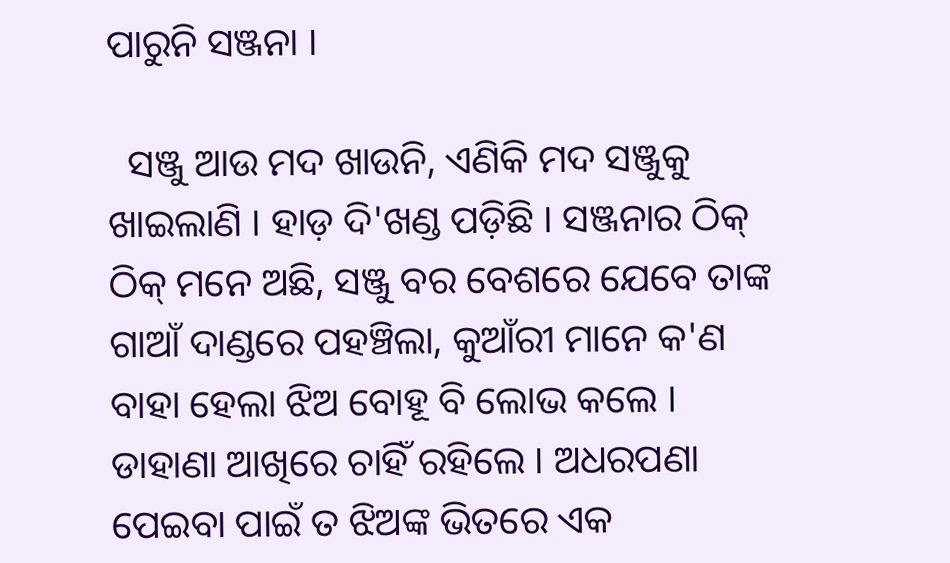ପାରୁନି ସଞ୍ଜନା ।

  ସଞ୍ଜୁ ଆଉ ମଦ ଖାଉନି, ଏଣିକି ମଦ ସଞ୍ଜୁକୁ ଖାଇଲାଣି । ହାଡ଼ ଦି'ଖଣ୍ଡ ପଡ଼ିଛି । ସଞ୍ଜନାର ଠିକ୍ ଠିକ୍ ମନେ ଅଛି, ସଞ୍ଜୁ ବର ବେଶରେ ଯେବେ ତାଙ୍କ ଗାଆଁ ଦାଣ୍ଡରେ ପହଞ୍ଚିଲା, କୁଆଁରୀ ମାନେ କ'ଣ ବାହା ହେଲା ଝିଅ ବୋହୂ ବି ଲୋଭ କଲେ । ଡାହାଣା ଆଖିରେ ଚାହିଁ ରହିଲେ । ଅଧରପଣା ପେଇବା ପାଇଁ ତ ଝିଅଙ୍କ ଭିତରେ ଏକ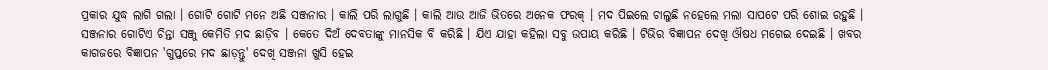ପ୍ରକାର ଯୁଦ୍ଧ ଲାଗି ଗଲା । ଗୋଟି ଗୋଟି ମନେ ଅଛି ସଞ୍ଜନାର । କାଲି ପରି ଲାଗୁଛି । କାଲି ଆଉ ଆଜି ଭିତରେ ଅନେକ ଫରକ୍ । ମଦ ପିଇଲେ ଚାଲୁଛି ନହେଲେ ମଲା ସାପଟେ ପରି ଶୋଇ ରହୁଛି । ସଞ୍ଜନାର ଗୋଟିଏ ଚିନ୍ତା ସଞ୍ଜୁ କେମିତି ମଦ ଛାଡ଼ିବ । କେତେ ଦିଅଁ ଦେବତାଙ୍କୁ ମାନସିକ ବି କରିଛି । ଯିଏ ଯାହା କହିଲା ସବୁ ଉପାୟ କରିଛି । ଟିଭିର ବିଜ୍ଞାପନ ଦେଖି ଔଷଧ ମଗେଇ ଦେଇଛି । ଖବର କାଗଜରେ ବିଜ୍ଞାପନ 'ଗୁପ୍ତରେ ମଦ ଛାଡ଼ନ୍ତୁ' ଦେଖି ସଞ୍ଜନା ଖୁସି ହେଇ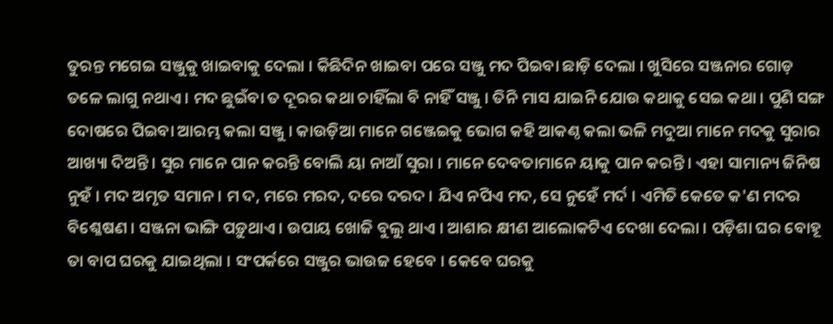ତୁରନ୍ତ ମଗେଇ ସଞ୍ଜୁକୁ ଖାଇବାକୁ ଦେଲା । କିଛିଦିନ ଖାଇବା ପରେ ସଞ୍ଜୁ ମଦ ପିଇବା ଛାଡ଼ି ଦେଲା । ଖୁସିରେ ସଞ୍ଜନାର ଗୋଡ଼ ତଳେ ଲାଗୁ ନଥାଏ । ମଦ ଛୁଇଁବା ତ ଦୂରର କଥା ଚାହିଁଲା ବି ନାହିଁ ସଞ୍ଜୁ । ତିନି ମାସ ଯାଇନି ଯୋଉ କଥାକୁ ସେଇ କଥା । ପୁଣି ସଙ୍ଗ ଦୋଷରେ ପିଇବା ଆରମ୍ଭ କଲା ସଞ୍ଜୁ । କାଉଡ଼ିଆ ମାନେ ଗଞ୍ଜେଇକୁ ଭୋଗ କହି ଆକଣ୍ଠ କଲା ଭଳି ମଦୁଆ ମାନେ ମଦକୁ ସୁରାର ଆଖ୍ୟା ଦିଅନ୍ତି । ସୁର ମାନେ ପାନ କରନ୍ତି ବୋଲି ୟା ନାଆଁ ସୁରା । ମାନେ ଦେବତାମାନେ ୟାକୁ ପାନ କରନ୍ତି । ଏହା ସାମାନ୍ୟ ଜିନିଷ ନୁହଁ । ମଦ ଅମୃତ ସମାନ । ମ ଦ, ମରେ ମରଦ, ଦରେ ଦରଦ । ଯିଏ ନପିଏ ମଦ, ସେ ନୁହେଁ ମର୍ଦ । ଏମିତି କେତେ କ'ଣ ମଦର ବିଶ୍ଳେଷଣ । ସଞ୍ଜନା ଭାଙ୍ଗି ପଡ଼ୁଥାଏ । ଉପାୟ ଖୋଜି ବୁଲୁ ଥାଏ । ଆଶାର କ୍ଷୀଣ ଆଲୋକଟିଏ ଦେଖା ଦେଲା । ପଡ଼ିଶା ଘର ବୋହୂ ତା ବାପ ଘରକୁ ଯାଇଥିଲା । ସଂପର୍କରେ ସଞ୍ଜୁର ଭାଉଜ ହେବେ । କେବେ ଘରକୁ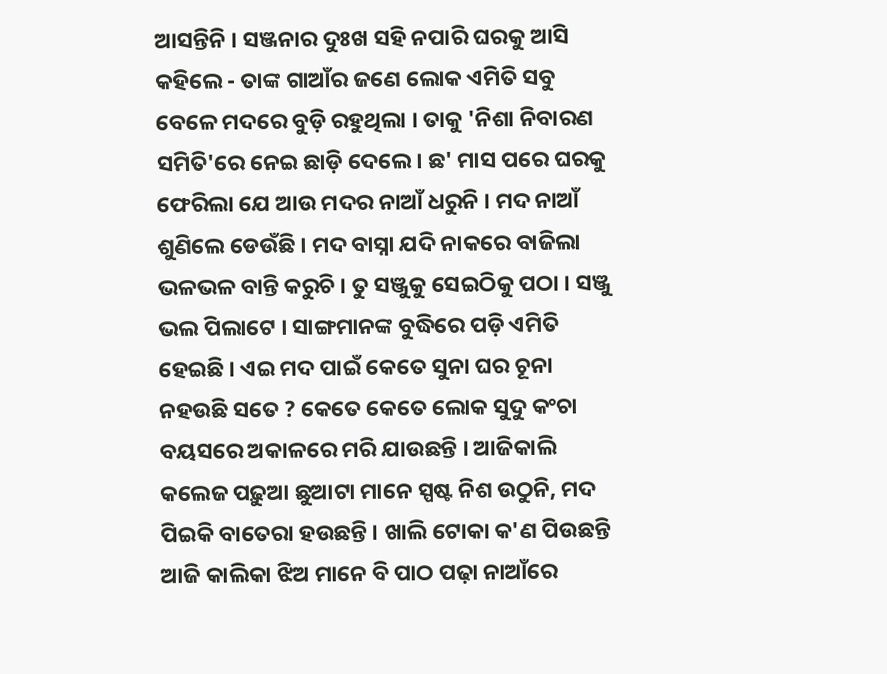ଆସନ୍ତିନି । ସଞ୍ଜନାର ଦୁଃଖ ସହି ନପାରି ଘରକୁ ଆସି କହିଲେ - ତାଙ୍କ ଗାଆଁର ଜଣେ ଲୋକ ଏମିତି ସବୁ ବେଳେ ମଦରେ ବୁଡ଼ି ରହୁଥିଲା । ତାକୁ 'ନିଶା ନିବାରଣ ସମିତି'ରେ ନେଇ ଛାଡ଼ି ଦେଲେ । ଛ' ମାସ ପରେ ଘରକୁ ଫେରିଲା ଯେ ଆଉ ମଦର ନାଆଁ ଧରୁନି । ମଦ ନାଆଁ ଶୁଣିଲେ ଡେଉଁଛି । ମଦ ବାସ୍ନା ଯଦି ନାକରେ ବାଜିଲା ଭଳଭଳ ବାନ୍ତି କରୁଚି । ତୁ ସଞ୍ଜୁକୁ ସେଇଠିକୁ ପଠା । ସଞ୍ଜୁ ଭଲ ପିଲାଟେ । ସାଙ୍ଗମାନଙ୍କ ବୁଦ୍ଧିରେ ପଡ଼ି ଏମିତି ହେଇଛି । ଏଇ ମଦ ପାଇଁ କେତେ ସୁନା ଘର ଚୂନା ନହଉଛି ସତେ ? କେତେ କେତେ ଲୋକ ସୁଦୁ କଂଚା ବୟସରେ ଅକାଳରେ ମରି ଯାଉଛନ୍ତି । ଆଜିକାଲି କଲେଜ ପଢ଼ୁଆ ଛୁଆଟା ମାନେ ସ୍ପଷ୍ଟ ନିଶ ଉଠୁନି, ମଦ ପିଇକି ବାତେରା ହଉଛନ୍ତି । ଖାଲି ଟୋକା କ'ଣ ପିଉଛନ୍ତି ଆଜି କାଲିକା ଝିଅ ମାନେ ବି ପାଠ ପଢ଼ା ନାଆଁରେ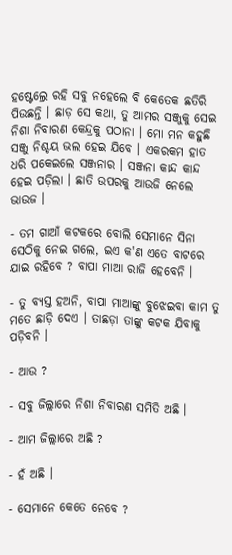ହଷ୍ଟେଲ୍ରେ ରହି ସବୁ ନହେଲେ ବି କେତେକ ଛତିରି ପିଉଛନ୍ତି । ଛାଡ଼ ସେ କଥା, ତୁ ଆମର ସଞ୍ଜୁକୁ ସେଇ ନିଶା ନିବାରଣ କେନ୍ଦ୍ରକୁ ପଠାନା । ମୋ ମନ କହୁଛି ସଞ୍ଜୁ ନିଶ୍ଚୟ ଭଲ ହେଇ ଯିବେ । ଏକରକମ ହାତ ଧରି ପକେଇଲେ ସଞ୍ଜନାର । ସଞ୍ଜନା କାନ୍ଦ କାନ୍ଦ ହେଇ ପଡ଼ିଲା । ଛାତି ଉପରକୁ ଆଉଜି ନେଲେ ଭାଉଜ ।

- ତମ ଗାଆଁ କଟକରେ ବୋଲି ସେମାନେ ସିନା ସେଠିକୁ ନେଇ ଗଲେ, ଇଏ କ'ଣ ଏତେ ବାଟରେ ଯାଇ ରହିବେ ? ବାପା ମାଆ ରାଜି ହେବେନି ।

- ତୁ ବ୍ୟସ୍ତ ହଅନି, ବାପା ମାଆଙ୍କୁ ବୁଝେଇବା କାମ ତୁ ମତେ ଛାଡ଼ି ଦେଏ । ତାଛଡ଼ା ତାଙ୍କୁ କଟକ ଯିବାକୁ ପଡ଼ିବନି ।

- ଆଉ ?

- ସବୁ ଜିଲ୍ଲାରେ ନିଶା ନିବାରଣ ସମିତି ଅଛି ।

- ଆମ ଜିଲ୍ଲାରେ ଅଛି ?

- ହଁ ଅଛି ।

- ସେମାନେ କେତେ ନେବେ ?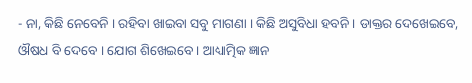- ନା, କିଛି ନେବେନି । ରହିବା ଖାଇବା ସବୁ ମାଗଣା । କିଛି ଅସୁବିଧା ହବନି । ଡାକ୍ତର ଦେଖେଇବେ, ଔଷଧ ବି ଦେବେ । ଯୋଗ ଶିଖେଇବେ । ଆଧ୍ୟାତ୍ମିକ ଜ୍ଞାନ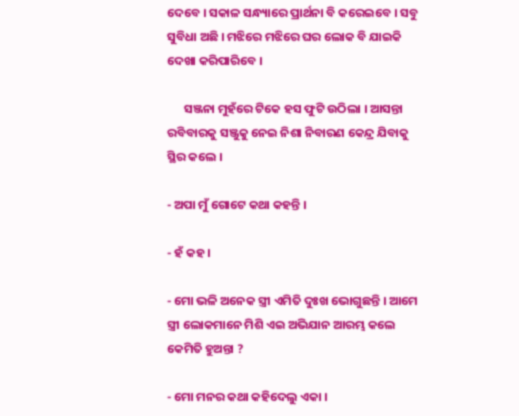ଦେବେ । ସକାଳ ସନ୍ଧ୍ୟାରେ ପ୍ରାର୍ଥନା ବି କରେଇବେ । ସବୁ ସୁବିଧା ଅଛି । ମଝିରେ ମଝିରେ ଘର ଲୋକ ବି ଯାଇକି ଦେଖା କରିପାରିବେ ।

      ସଞ୍ଜନା ମୁହଁରେ ଟିକେ ହସ ଫୁଟି ଉଠିଲା । ଆସନ୍ତା ରବିବାରକୁ ସଞ୍ଜୁକୁ ନେଇ ନିଶା ନିବାରଣ କେନ୍ଦ୍ର ଯିବାକୁ ସ୍ଥିର କଲେ ।

- ଅପା ମୁଁ ଗୋଟେ କଥା କହନ୍ତି ।

- ହଁ କହ ।

- ମୋ ଭଳି ଅନେକ ସ୍ତ୍ରୀ ଏମିତି ଦୁଃଖ ଭୋଗୁଛନ୍ତି । ଆମେ ସ୍ତ୍ରୀ ଲୋକମାନେ ମିଶି ଏଇ ଅଭିଯାନ ଆରମ୍ଭ କଲେ କେମିତି ହୁଅନ୍ତା ?

- ମୋ ମନର କଥା କହିଦେଲୁ ଏକା ।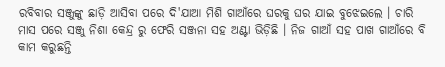ରବିବାର ସଞ୍ଜୁଙ୍କୁ ଛାଡ଼ି ଆସିବା ପରେ ଦି'ଯାଆ ମିଶି ଗାଆଁରେ ଘରକୁ ଘର ଯାଇ ବୁଝେଇଲେ । ଚାରି ମାସ ପରେ ସଞ୍ଜୁ ନିଶା କେନ୍ଦ୍ର ରୁ ଫେରି ସଞ୍ଜନା ସହ ଅଣ୍ଟା ଭିଡ଼ିଛି । ନିଜ ଗାଆଁ ସହ ପାଖ ଗାଆଁରେ ବି କାମ କରୁଛନ୍ତି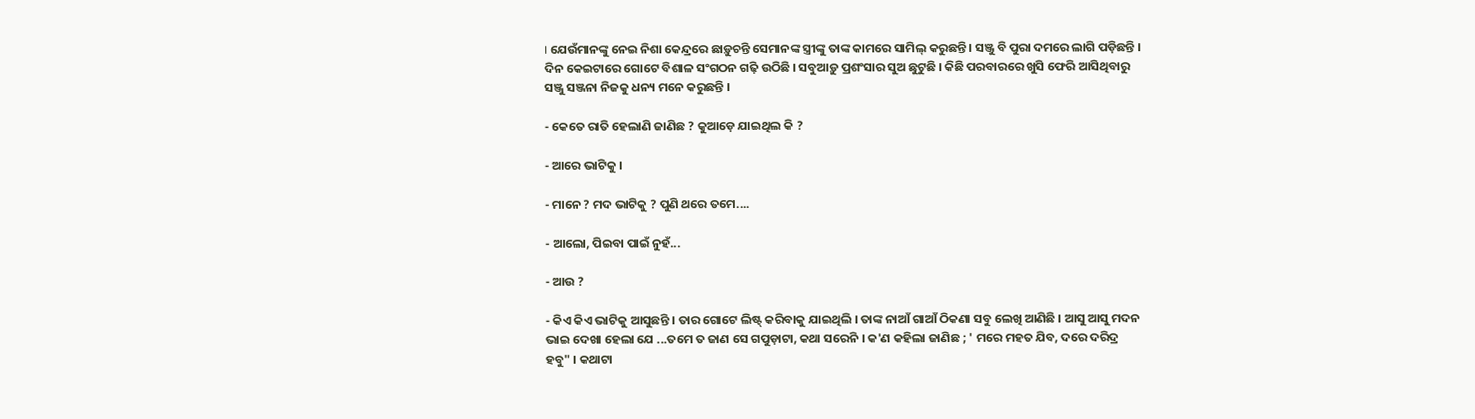। ଯେଉଁମାନଙ୍କୁ ନେଇ ନିଶା କେନ୍ଦ୍ରରେ ଛାଡ଼ୁଚନ୍ତି ସେମାନଙ୍କ ସ୍ତ୍ରୀଙ୍କୁ ତାଙ୍କ କାମରେ ସାମିଲ୍ କରୁଛନ୍ତି । ସଞ୍ଜୁ ବି ପୁରା ଦମରେ ଲାଗି ପଡ଼ିଛନ୍ତି । ଦିନ କେଇଟାରେ ଗୋଟେ ବିଶାଳ ସଂଗଠନ ଗଢ଼ି ଉଠିଛି । ସବୁଆଡ଼ୁ ପ୍ରଶଂସାର ସୁଅ ଛୁଟୁଛି । କିଛି ପରବାରରେ ଖୁସି ଫେରି ଆସିଥିବାରୁ ସଞ୍ଜୁ ସଞ୍ଜନା ନିଜକୁ ଧନ୍ୟ ମନେ କରୁଛନ୍ତି ।

- କେତେ ରାତି ହେଲାଣି ଜାଣିଛ ? କୁଆଡ଼େ ଯାଇଥିଲ କି ?

- ଆରେ ଭାଟିକୁ ।

- ମାନେ ? ମଦ ଭାଟିକୁ ? ପୁଣି ଥରେ ତମେ....

- ଆଲୋ, ପିଇବା ପାଇଁ ନୁହଁ...

- ଆଉ ?

- କିଏ କିଏ ଭାଟିକୁ ଆସୁଛନ୍ତି । ତାର ଗୋଟେ ଲିଷ୍ଟ୍ କରିବାକୁ ଯାଇଥିଲି । ତାଙ୍କ ନାଆଁ ଗାଆଁ ଠିକଣା ସବୁ ଲେଖି ଆଣିଛି । ଆସୁ ଆସୁ ମଦନ ଭାଇ ଦେଖା ହେଲା ଯେ ...ତମେ ତ ଜାଣ ସେ ଗପୁଡ଼ାଟା, କଥା ସରେନି । କ'ଣ କହିଲା ଜାଣିଛ ; ' ମରେ ମହତ ଯିବ, ଦରେ ଦରିଦ୍ର ହବୁ" । କଥାଟା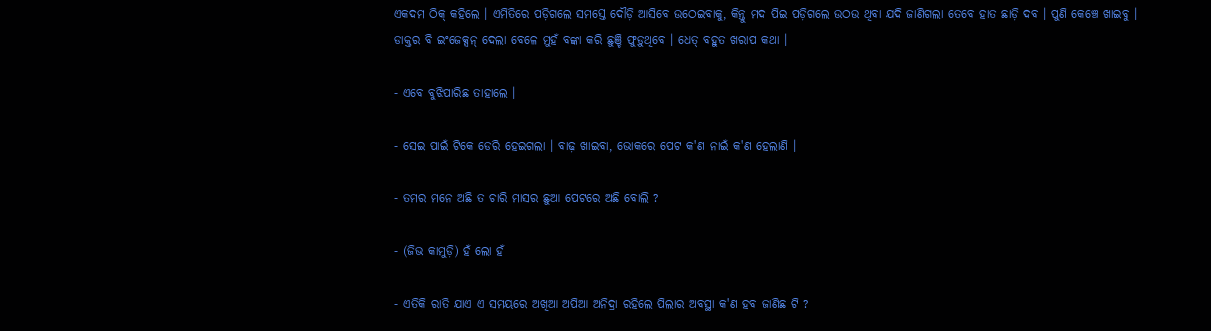ଏକଦମ ଠିକ୍ କହିଲେ । ଏମିତିରେ ପଡ଼ିଗଲେ ସମସ୍ତେ ଦୌଡ଼ି ଆସିବେ ଉଠେଇବାକୁ, କିନ୍ତୁ ମଦ ପିଇ ପଡ଼ିଗଲେ ଉଠଉ ଥିବା ଯଦି ଜାଣିଗଲା ତେବେ ହାତ ଛାଡ଼ି ଦବ । ପୁଣି କେଞ୍ଚେ ଖାଇବୁ । ଡାକ୍ତର ବି ଇଂଜେକ୍ସନ୍ ଦେଲା ବେଳେ ମୁହଁ ବଙ୍କା କରି ଛୁଞ୍ଚି ଫୁଡ଼ୁଥିବେ । ଧେତ୍ ବହୁତ ଖରାପ କଥା ।

- ଏବେ ବୁଝିପାରିଛ ତାହାଲେ ।

- ସେଇ ପାଇଁ ଟିକେ ଡେରି ହେଇଗଲା । ବାଢ଼ ଖାଇବା, ଭୋକରେ ପେଟ କ'ଣ ନାଇଁ କ'ଣ ହେଲାଣି ।

- ତମର ମନେ ଅଛି ତ ଚାରି ମାସର ଛୁଆ ପେଟରେ ଅଛି ବୋଲି ?

- (ଜିଭ କାମୁଡ଼ି) ହଁ ଲୋ ହଁ

- ଏତିକି ରାତି ଯାଏ ଏ ସମୟରେ ଅଖିଆ ଅପିଆ ଅନିଦ୍ରା ରହିଲେ ପିଲାର ଅବସ୍ଥା କ'ଣ ହବ ଜାଣିଛ ଟି ?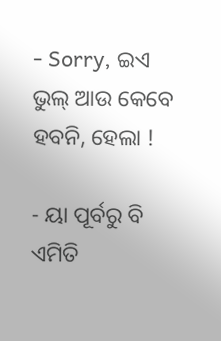- Sorry, ଇଏ ଭୁଲ୍ ଆଉ କେବେ ହବନି, ହେଲା !

- ୟା ପୂର୍ବରୁ ବି ଏମିତି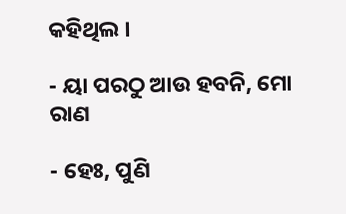କହିଥିଲ ।

- ୟା ପରଠୁ ଆଉ ହବନି, ମୋ ରାଣ

- ହେଃ, ପୁଣି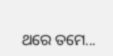ଥରେ ତମେ...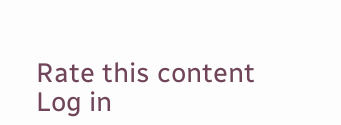Rate this content
Log in